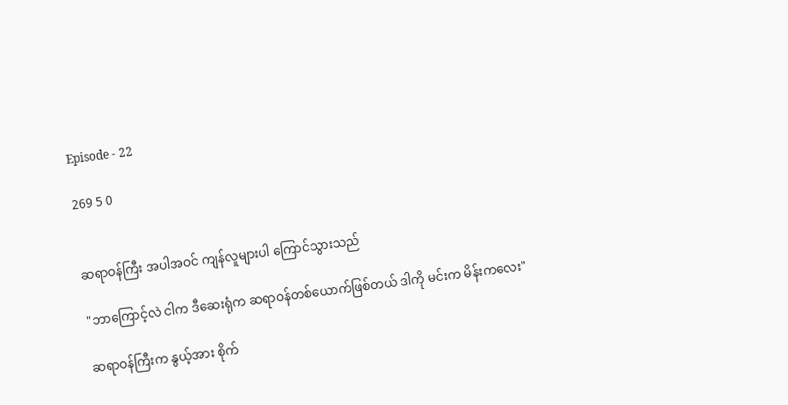Episode - 22

269 5 0


ဆရာဝန်ကြီး အပါအဝင် ကျန်လူများပါ ကြောင်သွားသည်

"ဘာကြောင့်လဲ ငါက ဒီဆေးရုံက ဆရာဝန်တစ်ယောက်ဖြစ်တယ် ဒါကို မင်းက မိန်းကလေး"

ဆရာဝန်ကြီးက နွယ့်အား စိုက်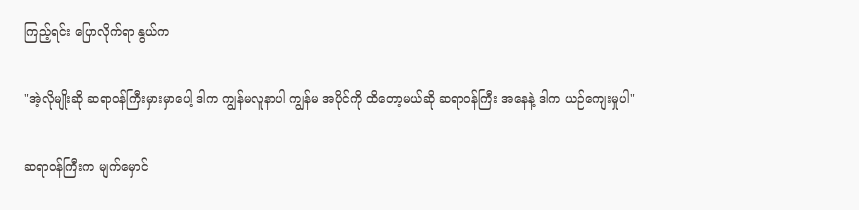ကြည့်ရင်း ပြောလိုက်ရာ နွယ်က

"အဲ့လိုမျိုးဆို ဆရာဝန်ကြီးမှားမှာပေါ့ ဒါက ကျွန်မလူနာပါ ကျွန်မ အပိုင်ကို ထိတော့မယ်ဆို ဆရာဝန်ကြီး အနေနဲ့ ဒါက ယဉ်ကျေးမှုပါ"

ဆရာဝန်ကြီးက မျက်မှောင်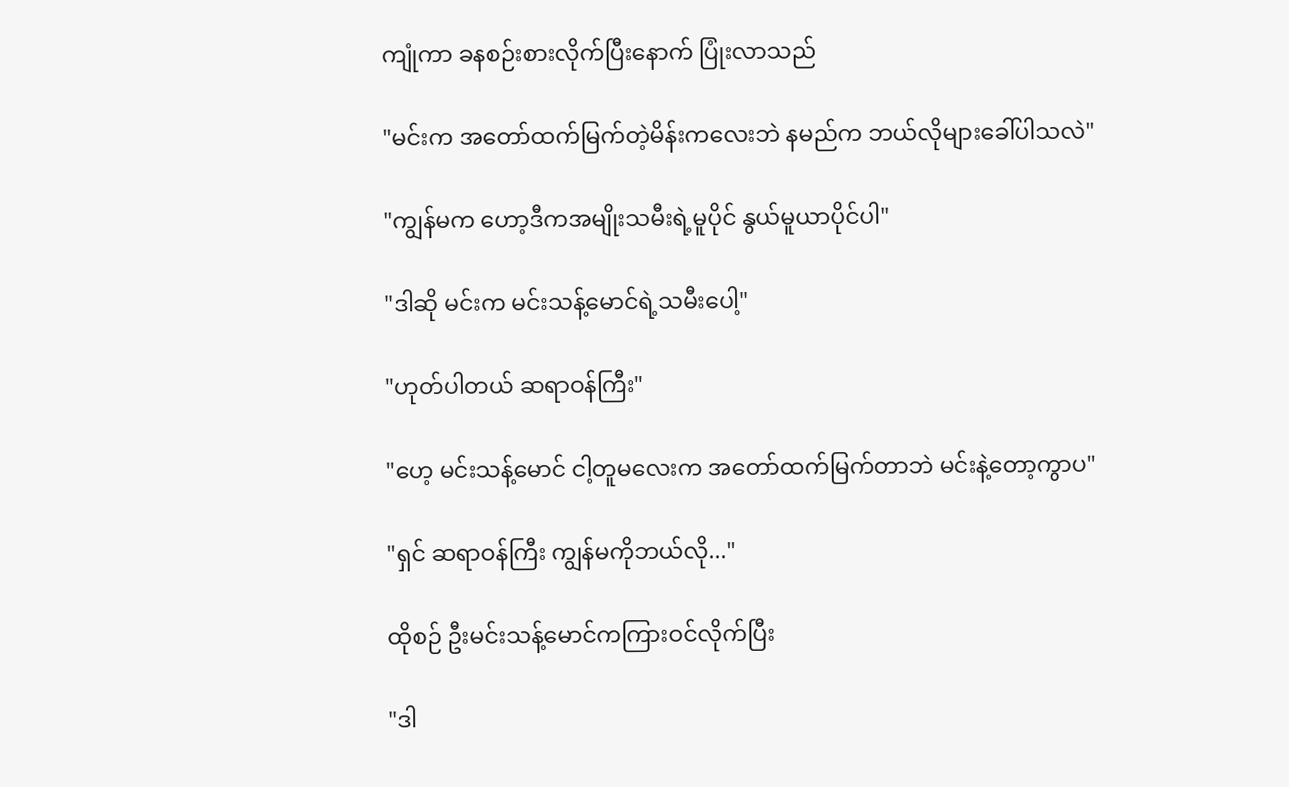ကျုံကာ ခနစဉ်းစားလိုက်ပြီးနောက် ပြုံးလာသည်

"မင်းက အတော်ထက်မြက်တဲ့မိန်းကလေးဘဲ နမည်က ဘယ်လိုများခေါ်ပါသလဲ"

"ကျွန်မက ဟော့ဒီကအမျိုးသမီးရဲ့မူပိုင် နွယ်မူယာပိုင်ပါ"

"ဒါဆို မင်းက မင်းသန့်မောင်ရဲ့သမီးပေါ့"

"ဟုတ်ပါတယ် ဆရာဝန်ကြီး"

"ဟေ့ မင်းသန့်မောင် ငါ့တူမလေးက အတော်ထက်မြက်တာဘဲ မင်းနဲ့တော့ကွာပ"

"ရှင် ဆရာဝန်ကြီး ကျွန်မကိုဘယ်လို..."

ထိုစဉ် ဦးမင်းသန့်မောင်ကကြားဝင်လိုက်ပြီး

"ဒါ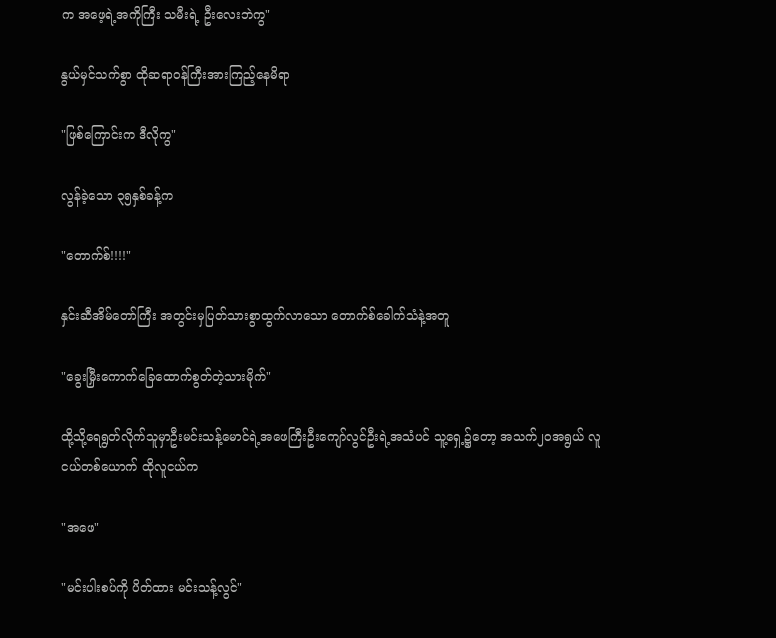က အဖေ့ရဲ့အကိုကြီး သမီးရဲ့ ဦးလေးဘဲကွ"

နွယ်မှင်သက်စွာ ထိုဆရာဝန်ကြီးအားကြည့်နေမိရာ

"ဖြစ်ကြောင်းက ဒီလိုကွ"

လွန်ခဲ့သော ၃၅နှစ်ခန့်က

"တောက်စ်!!!!"

နှင်းဆီအိမ်တော်ကြီး အတွင်းမှပြတ်သားစွာထွက်လာသော တောက်စ်ခေါက်သံနဲ့အတူ

"ခွေးမြှီးကောက်ခြေထောက်စွတ်တဲ့သားမိုက်"

ထို့သို့ရေရွတ်လိုက်သူမှာဦးမင်းသန့်မောင်ရဲ့အဖေကြီးဦးကျော်လွင်ဦးရဲ့အသံပင် သူ့ရှေ့၌တော့ အသက်၂၀အရွယ် လူငယ်တစ်ယောက် ထိုလူငယ်က

"အဖေ"

"မင်းပါးစပ်ကို ပိတ်ထား မင်းသန့်လွင်"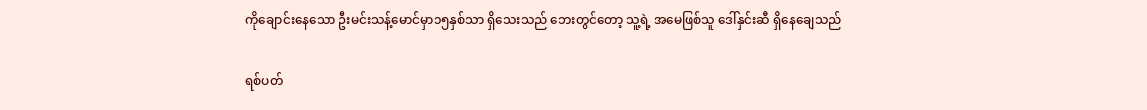ကိုချောင်းနေသော ဦးမင်းသန့်မောင်မှာ၁၅နှစ်သာ ရှိသေးသည် ဘေးတွင်တော့ သူ့ရဲ့ အမေဖြစ်သူ ဒေါ်နှင်းဆီ ရှိနေချေသည်

ရစ်ပတ်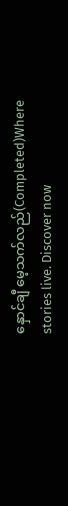နှောင်ချီ မေ့သက်လည်(Completed)Where stories live. Discover now